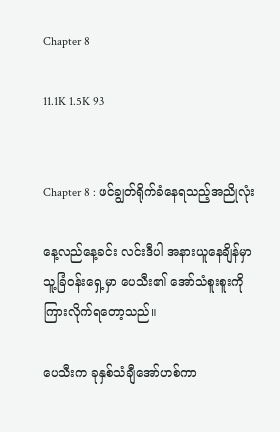Chapter 8

11.1K 1.5K 93


Chapter 8 : ဖင်ချွတ်ရိုက်ခံနေရသည့်အညိုလုံး

နေ့လည်နေ့ခင်း လင်းဒီပါ အနားယူနေချိန်မှာ
သူ့ခြံဝန်းရှေ့မှာ ပေသီး၏ အော်သံစူးစူးကို ကြားလိုက်ရတော့သည်။

ပေသီးက ခုနှစ်သံချီအော်ဟစ်ကာ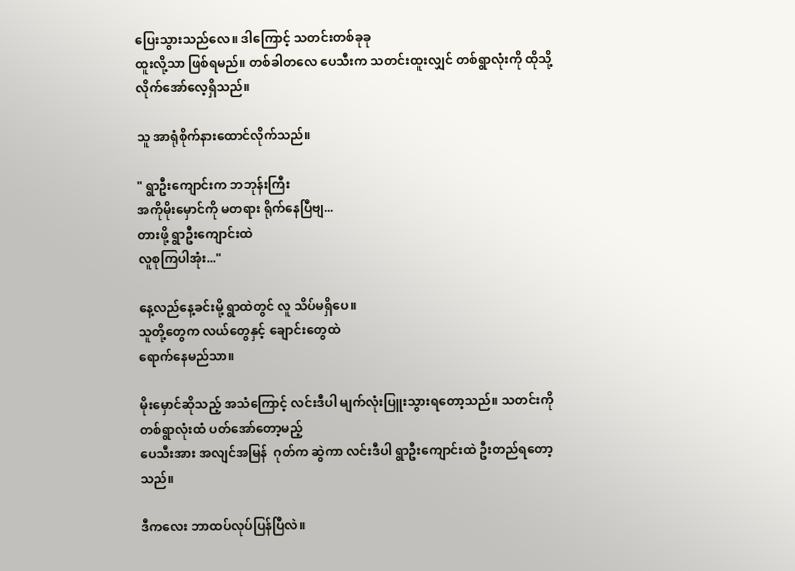ပြေးသွားသည်လေ။ ဒါကြောင့် သတင်းတစ်ခုခု
ထူးလို့သာ ဖြစ်ရမည်။ တစ်ခါတလေ ပေသီးက သတင်းထူးလျှင် တစ်ရွာလုံးကို ထိုသို့ လိုက်အော်လေ့ရှိသည်။

သူ အာရုံစိုက်နားထောင်လိုက်သည်။

" ရွာဦးကျောင်းက ဘဘုန်းကြီး
အကိုမိုးမှောင်ကို မတရား ရိုက်နေပြီဗျ...
တားဖို့ ရွာဦးကျောင်းထဲ
လူစုကြပါအုံး..."

နေ့လည်နေ့ခင်းမို့ ရွာထဲတွင် လူ သိပ်မရှိပေ။
သူတို့တွေက လယ်တွေနှင့် ချောင်းတွေထဲ
ရောက်နေမည်သာ။

မိုးမှောင်ဆိုသည့် အသံကြောင့် လင်းဒီပါ မျက်လုံးပြူးသွားရတော့သည်။ သတင်းကို
တစ်ရွာလုံးထံ ပတ်အော်တော့မည့်
ပေသီးအား အလျင်အမြန်  ဂုတ်က ဆွဲကာ လင်းဒီပါ ရွာဦးကျောင်းထဲ ဦးတည်ရတော့သည်။

ဒီကလေး ဘာထပ်လုပ်ပြန်ပြီလဲ။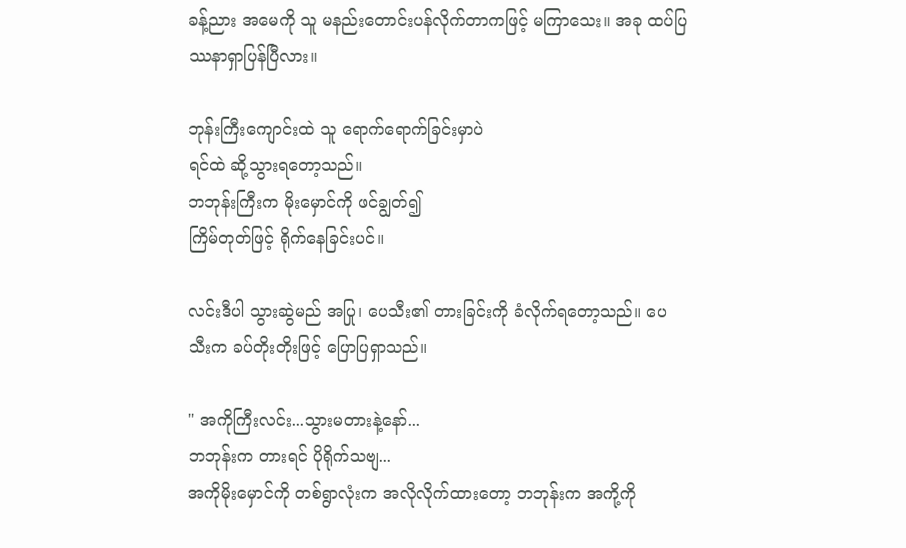ခန့်ညား အမေကို သူ မနည်းတောင်းပန်လိုက်တာကဖြင့် မကြာသေး။ အခု ထပ်ပြဿနာရှာပြန်ပြီလား။

ဘုန်းကြီးကျောင်းထဲ သူ ရောက်ရောက်ခြင်းမှာပဲ
ရင်ထဲ ဆို့သွားရတော့သည်။
ဘဘုန်းကြီးက မိုးမှောင်ကို ဖင်ချွတ်၍
ကြိမ်တုတ်ဖြင့် ရိုက်နေခြင်းပင်။

လင်းဒီပါ သွားဆွဲမည် အပြု၊ ပေသီး၏ တားခြင်းကို ခံလိုက်ရတော့သည်။ ပေသီးက ခပ်တိုးတိုးဖြင့် ပြောပြရှာသည်။

" အကိုကြီးလင်း...သွားမတားနဲ့နော်...
ဘဘုန်းက တားရင် ပိုရိုက်သဗျ...
အကိုမိုးမှောင်ကို တစ်ရွာလုံးက အလိုလိုက်ထားတော့ ဘဘုန်းက အကို့ကို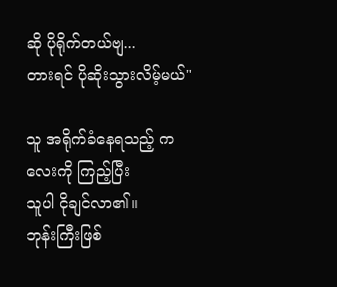ဆို ပိုရိုက်တယ်ဗျ...
တားရင် ပိုဆိုးသွားလိမ့်မယ်"

သူ အရိုက်ခံနေရသည့် ကလေးကို ကြည့်ပြီး
သူပါ ငိုချင်လာ၏။
ဘုန်းကြီးဖြစ်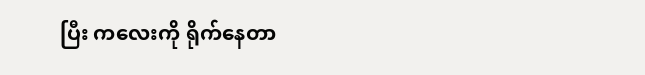ပြီး ကလေးကို ရိုက်နေတာ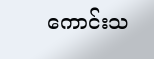ကောင်းသ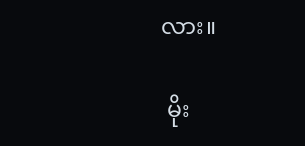လား။

 မိုး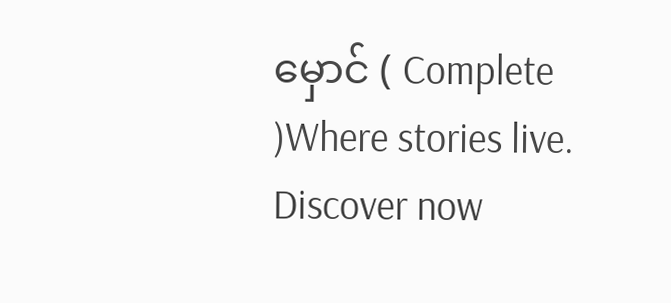မှောင် ( Complete )Where stories live. Discover now